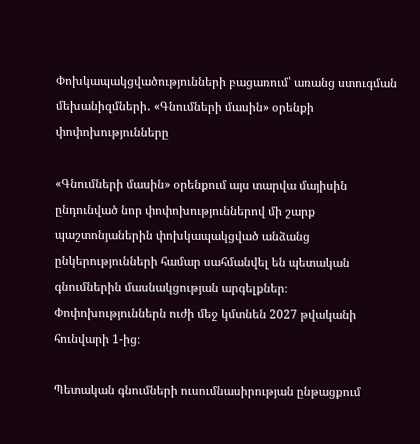Փոխկապակցվածությունների բացառում՝ առանց ստուգման մեխանիզմների․ «Գնումների մասին» օրենքի փոփոխությունները

«Գնումների մասին» օրենքում այս տարվա մայիսին ընդունված նոր փոփոխություններով մի շարք պաշտոնյաներին փոխկապակցված անձանց ընկերությունների համար սահմանվել են պետական գնումներին մասնակցության արգելքներ։ Փոփոխություններն ուժի մեջ կմտնեն 2027 թվականի հունվարի 1-ից։

Պետական գնումների ուսումնասիրության ընթացքում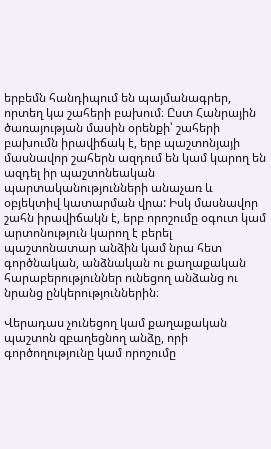երբեմն հանդիպում են պայմանագրեր, որտեղ կա շահերի բախում։ Ըստ Հանրային ծառայության մասին օրենքի՝ շահերի բախումն իրավիճակ է, երբ պաշտոնյայի մասնավոր շահերն ազդում են կամ կարող են ազդել իր պաշտոնեական պարտականությունների անաչառ և օբյեկտիվ կատարման վրա: Իսկ մասնավոր շահն իրավիճակն է, երբ որոշումը օգուտ կամ արտոնություն կարող է բերել պաշտոնատար անձին կամ նրա հետ գործնական, անձնական ու քաղաքական հարաբերություններ ունեցող անձանց ու նրանց ընկերություններին։

Վերադաս չունեցող կամ քաղաքական պաշտոն զբաղեցնող անձը, որի գործողությունը կամ որոշումը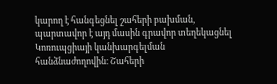կարող է հանգեցնել շահերի բախման, պարտավոր է այդ մասին գրավոր տեղեկացնել Կոռուպցիայի կանխարգելման հանձնաժողովին։ Շահերի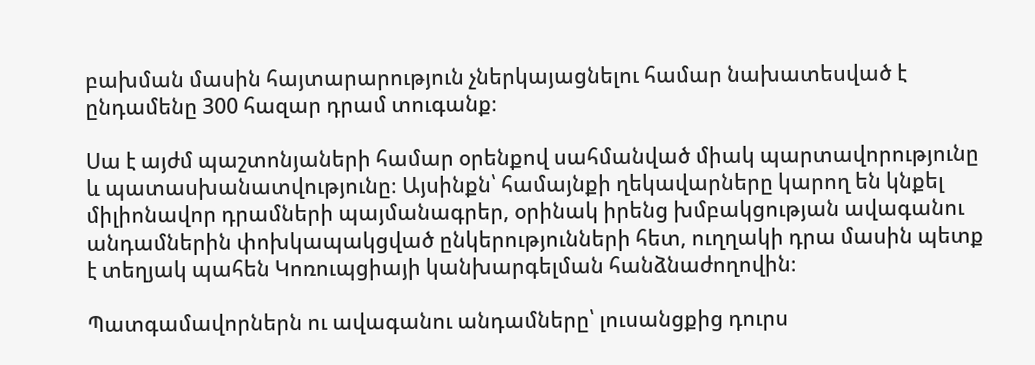բախման մասին հայտարարություն չներկայացնելու համար նախատեսված է ընդամենը 300 հազար դրամ տուգանք։

Սա է այժմ պաշտոնյաների համար օրենքով սահմանված միակ պարտավորությունը և պատասխանատվությունը։ Այսինքն՝ համայնքի ղեկավարները կարող են կնքել միլիոնավոր դրամների պայմանագրեր, օրինակ իրենց խմբակցության ավագանու անդամներին փոխկապակցված ընկերությունների հետ, ուղղակի դրա մասին պետք է տեղյակ պահեն Կոռուպցիայի կանխարգելման հանձնաժողովին։

Պատգամավորներն ու ավագանու անդամները՝ լուսանցքից դուրս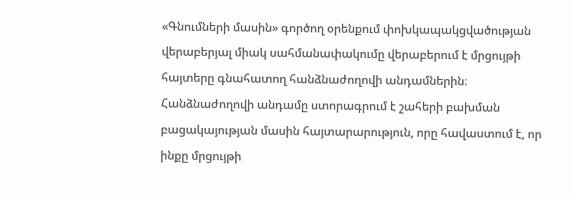«Գնումների մասին» գործող օրենքում փոխկապակցվածության վերաբերյալ միակ սահմանափակումը վերաբերում է մրցույթի հայտերը գնահատող հանձնաժողովի անդամներին։ Հանձնաժողովի անդամը ստորագրում է շահերի բախման բացակայության մասին հայտարարություն, որը հավաստում է, որ ինքը մրցույթի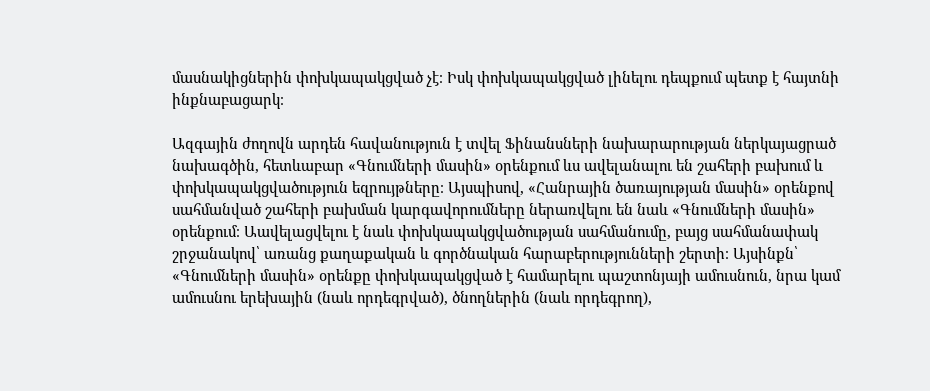մասնակիցներին փոխկապակցված չէ։ Իսկ փոխկապակցված լինելու դեպքում պետք է հայտնի ինքնաբացարկ։

Ազգային ժողովն արդեն հավանություն է տվել Ֆինանսների նախարարության ներկայացրած նախագծին, հետևաբար «Գնումների մասին» օրենքում ևս ավելանալու են շահերի բախում և փոխկապակցվածություն եզրույթները։ Այսպիսով, «Հանրային ծառայության մասին» օրենքով սահմանված շահերի բախման կարգավորումները ներառվելու են նաև «Գնումների մասին» օրենքում։ Աավելացվելու է նաև փոխկապակցվածության սահմանումը, բայց սահմանափակ շրջանակով՝ առանց քաղաքական և գործնական հարաբերությունների շերտի։ Այսինքն՝ «Գնումների մասին» օրենքը փոխկապակցված է համարելու պաշտոնյայի ամուսնուն, նրա կամ ամուսնու երեխային (նաև որդեգրված), ծնողներին (նաև որդեգրող),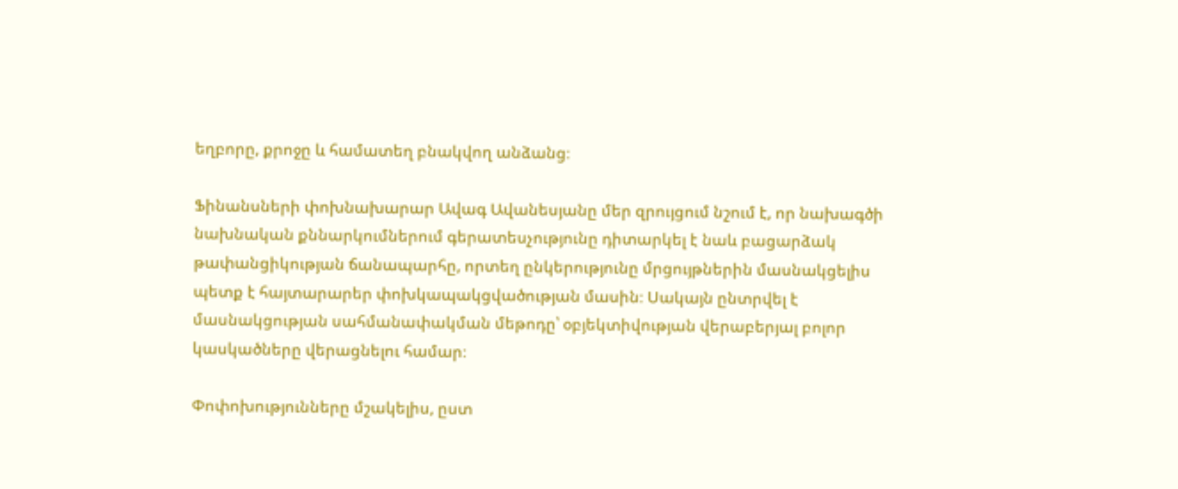եղբորը, քրոջը և համատեղ բնակվող անձանց։

Ֆինանսների փոխնախարար Ավագ Ավանեսյանը մեր զրույցում նշում է, որ նախագծի նախնական քննարկումներում գերատեսչությունը դիտարկել է նաև բացարձակ թափանցիկության ճանապարհը, որտեղ ընկերությունը մրցույթներին մասնակցելիս պետք է հայտարարեր փոխկապակցվածության մասին։ Սակայն ընտրվել է մասնակցության սահմանափակման մեթոդը՝ օբյեկտիվության վերաբերյալ բոլոր կասկածները վերացնելու համար։

Փոփոխությունները մշակելիս, ըստ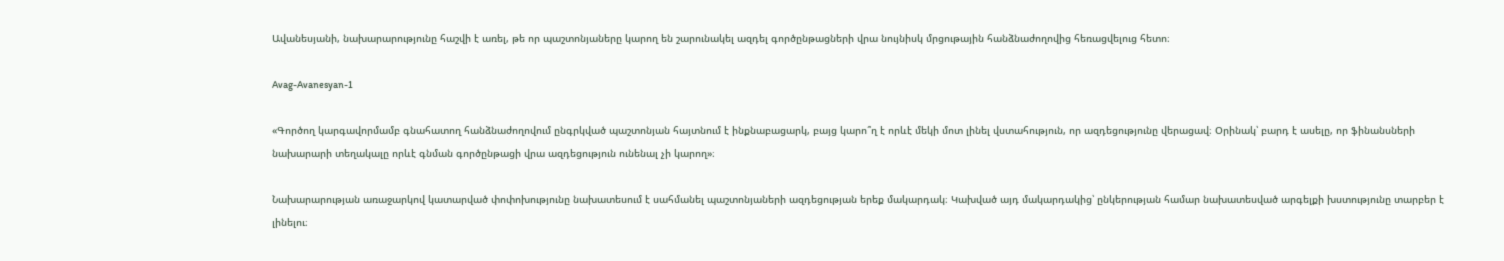Ավանեսյանի, նախարարությունը հաշվի է առել, թե որ պաշտոնյաները կարող են շարունակել ազդել գործընթացների վրա նույնիսկ մրցութային հանձնաժողովից հեռացվելուց հետո։

Avag-Avanesyan-1

«Գործող կարգավորմամբ գնահատող հանձնաժողովում ընգրկված պաշտոնյան հայտնում է ինքնաբացարկ, բայց կարո՞ղ է որևէ մեկի մոտ լինել վստահություն, որ ազդեցությունը վերացավ։ Օրինակ՝ բարդ է ասելը, որ ֆինանսների նախարարի տեղակալը որևէ գնման գործընթացի վրա ազդեցություն ունենալ չի կարող»։

Նախարարության առաջարկով կատարված փոփոխությունը նախատեսում է սահմանել պաշտոնյաների ազդեցության երեք մակարդակ։ Կախված այդ մակարդակից՝ ընկերության համար նախատեսված արգելքի խստությունը տարբեր է լինելու։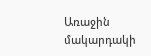Առաջին մակարդակի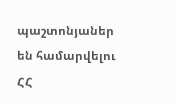պաշտոնյաներ են համարվելու ՀՀ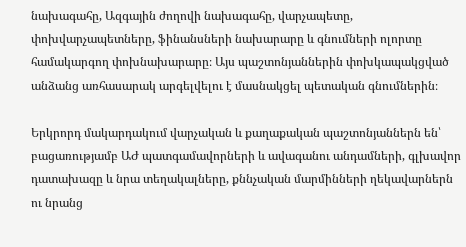նախագահը, Ազգային ժողովի նախագահը, վարչապետը, փոխվարչապետները, ֆինանսների նախարարը և գնումների ոլորտը համակարգող փոխնախարարը։ Այս պաշտոնյաններին փոխկապակցված անձանց առհասարակ արգելվելու է մասնակցել պետական գնումներին։

Երկրորդ մակարդակում վարչական և քաղաքական պաշտոնյաններն են՝ բացառությամբ ԱԺ պատգամավորների և ավագանու անդամների, գլխավոր դատախազը և նրա տեղակալները, քննչական մարմինների ղեկավարներն ու նրանց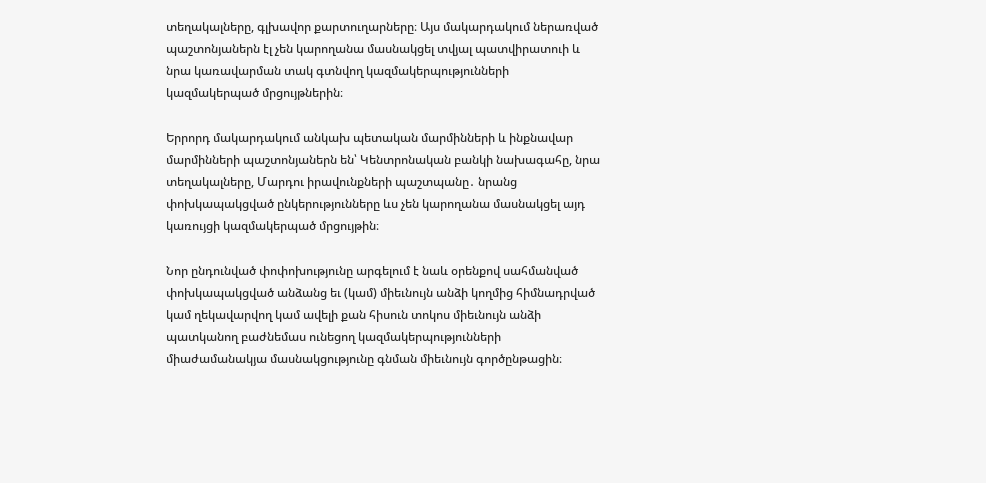տեղակալները, գլխավոր քարտուղարները։ Այս մակարդակում ներառված պաշտոնյաներն էլ չեն կարողանա մասնակցել տվյալ պատվիրատուի և նրա կառավարման տակ գտնվող կազմակերպությունների կազմակերպած մրցույթներին։

Երրորդ մակարդակում անկախ պետական մարմինների և ինքնավար մարմինների պաշտոնյաներն են՝ Կենտրոնական բանկի նախագահը, նրա տեղակալները, Մարդու իրավունքների պաշտպանը․ նրանց փոխկապակցված ընկերությունները ևս չեն կարողանա մասնակցել այդ կառույցի կազմակերպած մրցույթին։

Նոր ընդունված փոփոխությունը արգելում է նաև օրենքով սահմանված փոխկապակցված անձանց եւ (կամ) միեւնույն անձի կողմից հիմնադրված կամ ղեկավարվող կամ ավելի քան հիսուն տոկոս միեւնույն անձի պատկանող բաժնեմաս ունեցող կազմակերպությունների միաժամանակյա մասնակցությունը գնման միեւնույն գործընթացին։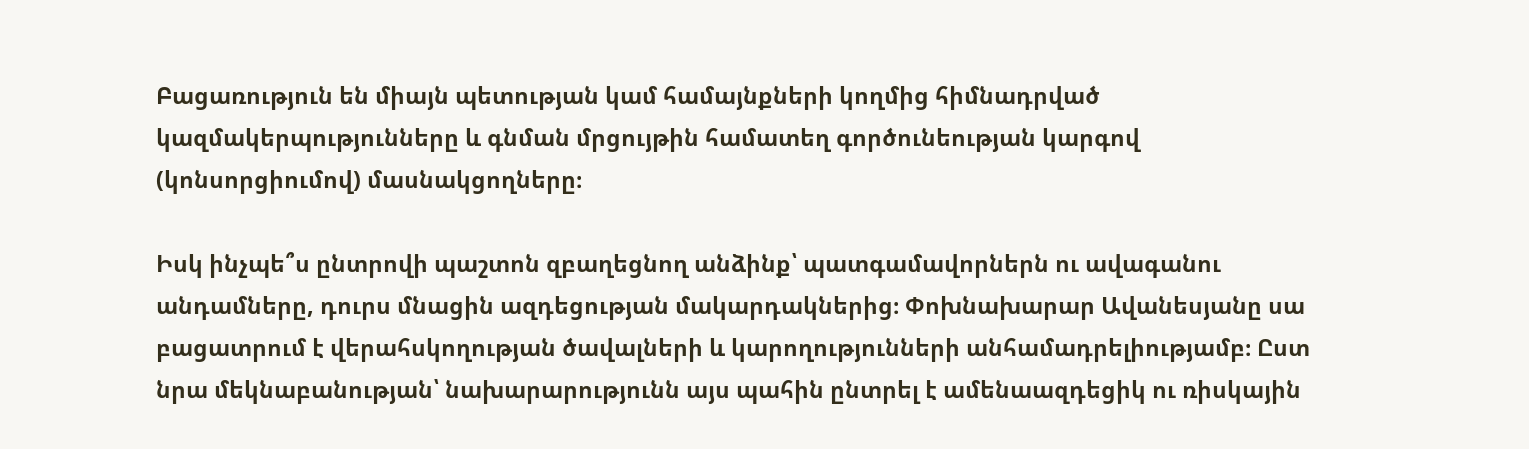Բացառություն են միայն պետության կամ համայնքների կողմից հիմնադրված կազմակերպությունները և գնման մրցույթին համատեղ գործունեության կարգով (կոնսորցիումով) մասնակցողները։

Իսկ ինչպե՞ս ընտրովի պաշտոն զբաղեցնող անձինք՝ պատգամավորներն ու ավագանու անդամները, դուրս մնացին ազդեցության մակարդակներից։ Փոխնախարար Ավանեսյանը սա բացատրում է վերահսկողության ծավալների և կարողությունների անհամադրելիությամբ։ Ըստ նրա մեկնաբանության՝ նախարարությունն այս պահին ընտրել է ամենաազդեցիկ ու ռիսկային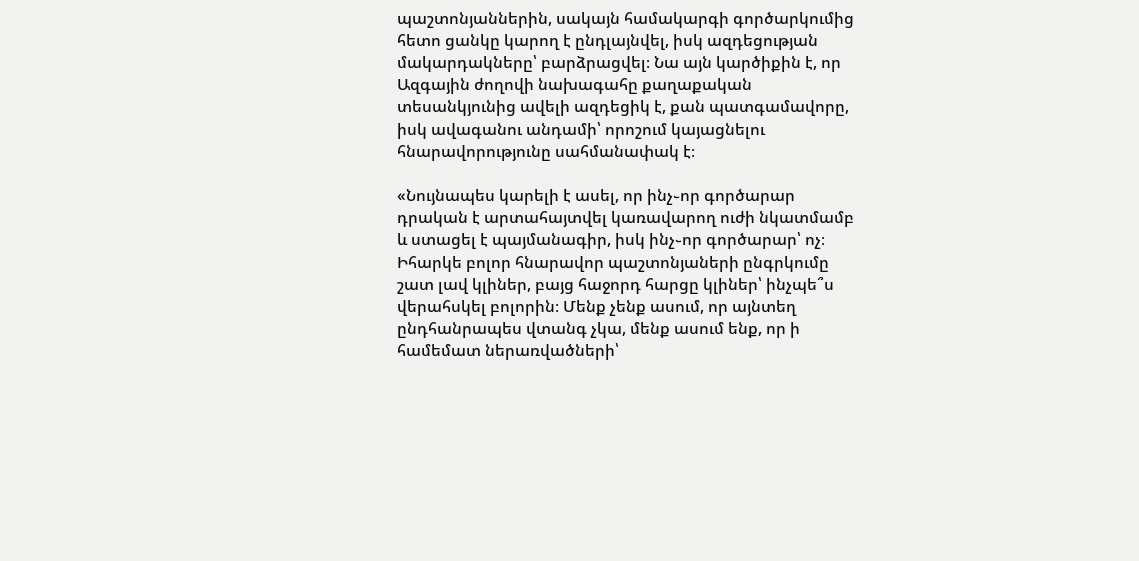պաշտոնյաններին, սակայն համակարգի գործարկումից հետո ցանկը կարող է ընդլայնվել, իսկ ազդեցության մակարդակները՝ բարձրացվել։ Նա այն կարծիքին է, որ Ազգային ժողովի նախագահը քաղաքական տեսանկյունից ավելի ազդեցիկ է, քան պատգամավորը, իսկ ավագանու անդամի՝ որոշում կայացնելու հնարավորությունը սահմանափակ է։

«Նույնապես կարելի է ասել, որ ինչ֊որ գործարար դրական է արտահայտվել կառավարող ուժի նկատմամբ և ստացել է պայմանագիր, իսկ ինչ֊որ գործարար՝ ոչ։ Իհարկե բոլոր հնարավոր պաշտոնյաների ընգրկումը շատ լավ կլիներ, բայց հաջորդ հարցը կլիներ՝ ինչպե՞ս վերահսկել բոլորին։ Մենք չենք ասում, որ այնտեղ ընդհանրապես վտանգ չկա, մենք ասում ենք, որ ի համեմատ ներառվածների՝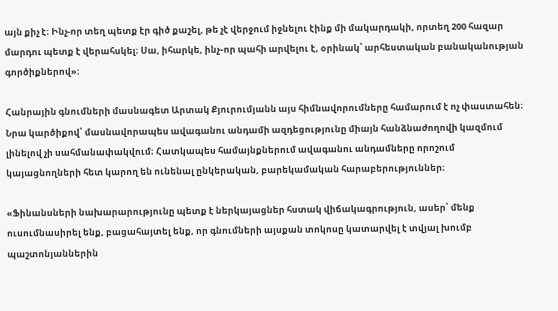այն քիչ է։ Ինչ-որ տեղ պետք էր գիծ քաշել, թե չէ վերջում իջնելու էինք մի մակարդակի, որտեղ 200 հազար մարդու պետք է վերահսկել։ Սա, իհարկե, ինչ֊որ պահի արվելու է, օրինակ՝ արհեստական բանականության գործիքներով»։

Հանրային գնումների մասնագետ Արտակ Քյուրումյանն այս հիմնավորումները համարում է ոչ փաստահեն։ Նրա կարծիքով՝ մասնավորապես ավագանու անդամի ազդեցությունը միայն հանձնաժողովի կազմում լինելով չի սահմանափակվում։ Հատկապես համայնքներում ավագանու անդամները որոշում կայացնողների հետ կարող են ունենալ ընկերական, բարեկամական հարաբերություններ։

«Ֆինանսների նախարարությունը պետք է ներկայացներ հստակ վիճակագրություն, ասեր՝ մենք ուսումնասիրել ենք, բացահայտել ենք, որ գնումների այսքան տոկոսը կատարվել է տվյալ խումբ պաշտոնյաններին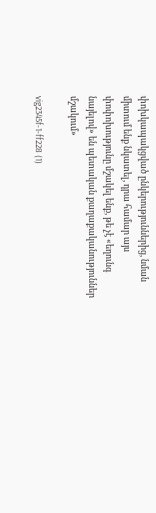փոխկապակցված ընկերություններից, նման միտում ենք նկատել, դրա համար այս փոփոխությունը մշակել ենք, թե չէ «եղունգ նայելով» են պետական քաղաքականություններ մշակում»

vig2345f-1-ff228 (1)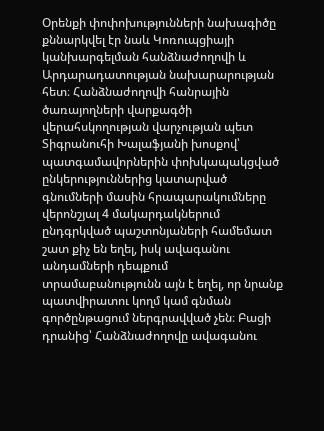Օրենքի փոփոխությունների նախագիծը քննարկվել էր նաև Կոռուպցիայի կանխարգելման հանձնաժողովի և Արդարադատության նախարարության հետ։ Հանձնաժողովի հանրային ծառայողների վարքագծի վերահսկողության վարչության պետ Տիգրանուհի Խալաֆյանի խոսքով՝ պատգամավորներին փոխկապակցված ընկերություններից կատարված գնումների մասին հրապարակումները վերոնշյալ 4 մակարդակներում ընդգրկված պաշտոնյաների համեմատ շատ քիչ են եղել, իսկ ավագանու անդամների դեպքում տրամաբանությունն այն է եղել, որ նրանք պատվիրատու կողմ կամ գնման գործընթացում ներգրավված չեն։ Բացի դրանից՝ Հանձնաժողովը ավագանու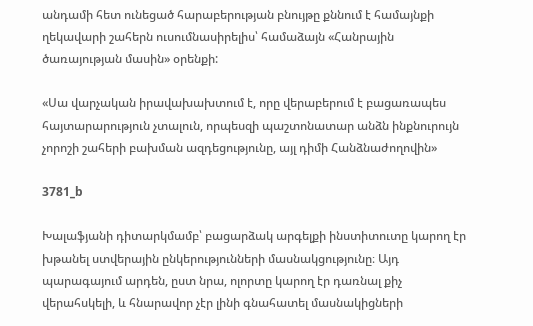անդամի հետ ունեցած հարաբերության բնույթը քննում է համայնքի ղեկավարի շահերն ուսումնասիրելիս՝ համաձայն «Հանրային ծառայության մասին» օրենքի:

«Սա վարչական իրավախախտում է, որը վերաբերում է բացառապես հայտարարություն չտալուն, որպեսզի պաշտոնատար անձն ինքնուրույն չորոշի շահերի բախման ազդեցությունը, այլ դիմի Հանձնաժողովին»

3781_b

Խալաֆյանի դիտարկմամբ՝ բացարձակ արգելքի ինստիտուտը կարող էր խթանել ստվերային ընկերությունների մասնակցությունը։ Այդ պարագայում արդեն, ըստ նրա, ոլորտը կարող էր դառնալ քիչ վերահսկելի, և հնարավոր չէր լինի գնահատել մասնակիցների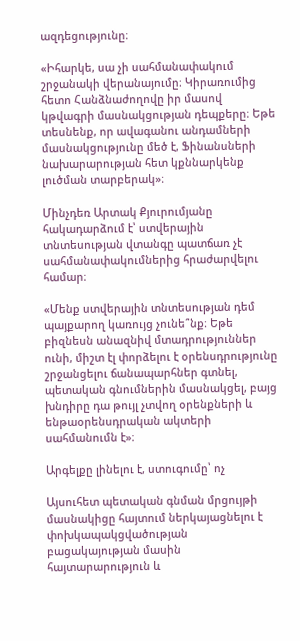ազդեցությունը։

«Իհարկե, սա չի սահմանափակում շրջանակի վերանայումը։ Կիրառումից հետո Հանձնաժողովը իր մասով կթվագրի մասնակցության դեպքերը։ Եթե տեսնենք, որ ավագանու անդամների մասնակցությունը մեծ է, Ֆինանսների նախարարության հետ կքննարկենք լուծման տարբերակ»։

Մինչդեռ Արտակ Քյուրումյանը հակադարձում է՝ ստվերային տնտեսության վտանգը պատճառ չէ սահմանափակումներից հրաժարվելու համար։

«Մենք ստվերային տնտեսության դեմ պայքարող կառույց չունե՞նք։ Եթե բիզնեսն անազնիվ մտադրություններ ունի, միշտ էլ փորձելու է օրենսդրությունը շրջանցելու ճանապարհներ գտնել, պետական գնումներին մասնակցել, բայց խնդիրը դա թույլ չտվող օրենքների և ենթաօրենսդրական ակտերի սահմանումն է»։

Արգելքը լինելու է, ստուգումը՝ ոչ

Այսուհետ պետական գնման մրցույթի մասնակիցը հայտում ներկայացնելու է փոխկապակցվածության բացակայության մասին հայտարարություն և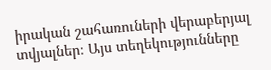իրական շահառուների վերաբերյալ տվյալներ։ Այս տեղեկությունները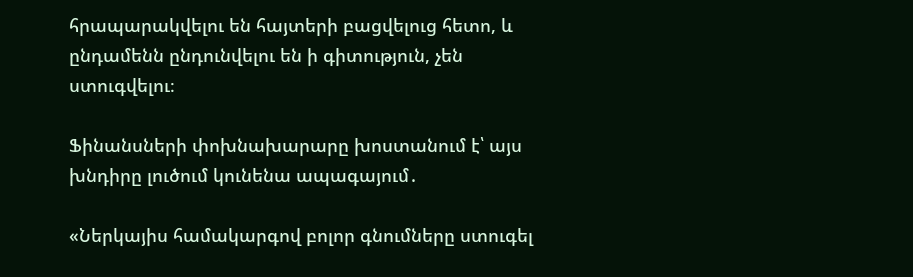հրապարակվելու են հայտերի բացվելուց հետո, և ընդամենն ընդունվելու են ի գիտություն, չեն ստուգվելու։

Ֆինանսների փոխնախարարը խոստանում է՝ այս խնդիրը լուծում կունենա ապագայում․

«Ներկայիս համակարգով բոլոր գնումները ստուգել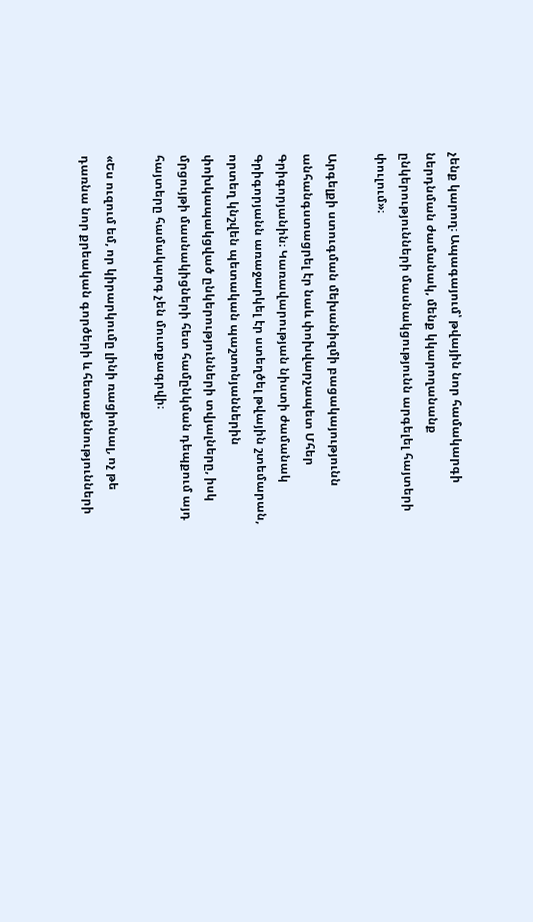չենք կարող։ Ապագայում՝ թվային նոր համակարգի ներդնման ժամանակ, մենք կկարողանանք ընկերությունների մասնակցությունն արգելել հայտերի փուլում»։

Արգելքի ստուգման մեխանիզմի բացակայությունն անհանգստացրել էր նաև փոխվարչապետ Մհեր Գրիգորյանին։ Կառավարության նիստի ժամանակ Գրիգորյանն առաջարկել էր ստեղծել թվային շտեմարան, որտեղ կնշվեն պետական պաշտոնյաններին փոխկապակցված ընկերությունների տվյալները, իսկ մրցույթի մասնակիցների հետ համընկման դեպքում այդ հայտերը համակարգ չեն մուտքագրվի։

«Ես ուզում եմ, որ կիրարկումը լինի ռացիոնալ, ոչ թե դառնա նոր քրեական գործերի և հետաքննությունների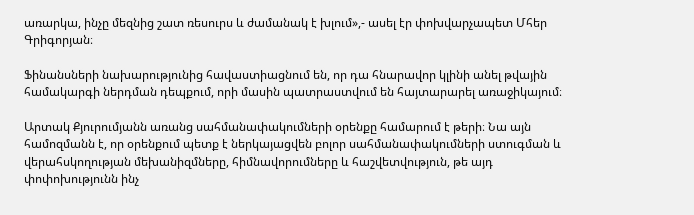առարկա, ինչը մեզնից շատ ռեսուրս և ժամանակ է խլում»,- ասել էր փոխվարչապետ Մհեր Գրիգորյան։

Ֆինանսների նախարությունից հավաստիացնում են, որ դա հնարավոր կլինի անել թվային համակարգի ներդման դեպքում, որի մասին պատրաստվում են հայտարարել առաջիկայում։

Արտակ Քյուրումյանն առանց սահմանափակումների օրենքը համարում է թերի։ Նա այն համոզմանն է, որ օրենքում պետք է ներկայացվեն բոլոր սահմանափակումների ստուգման և վերահսկողության մեխանիզմները, հիմնավորումները և հաշվետվություն, թե այդ փոփոխությունն ինչ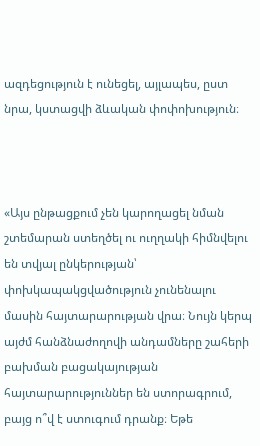ազդեցություն է ունեցել, այլապես, ըստ նրա, կստացվի ձևական փոփոխություն։



«Այս ընթացքում չեն կարողացել նման շտեմարան ստեղծել ու ուղղակի հիմնվելու են տվյալ ընկերության՝ փոխկապակցվածություն չունենալու մասին հայտարարության վրա։ Նույն կերպ այժմ հանձնաժողովի անդամները շահերի բախման բացակայության հայտարարություններ են ստորագրում, բայց ո՞վ է ստուգում դրանք։ Եթե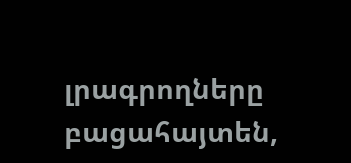լրագրողները բացահայտեն,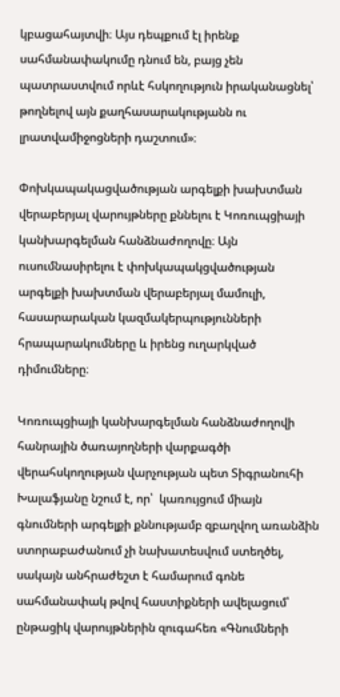կբացահայտվի։ Այս դեպքում էլ իրենք սահմանափակումը դնում են, բայց չեն պատրաստվում որևէ հսկողություն իրականացնել՝ թողնելով այն քաղհասարակությանն ու լրատվամիջոցների դաշտում»։

Փոխկապակացվածության արգելքի խախտման վերաբերյալ վարույթները քննելու է Կոռուպցիայի կանխարգելման հանձնաժողովը։ Այն ուսումնասիրելու է փոխկապակցվածության արգելքի խախտման վերաբերյալ մամուլի, հասարարական կազմակերպությունների հրապարակումները և իրենց ուղարկված դիմումները։

Կոռուպցիայի կանխարգելման հանձնաժողովի հանրային ծառայողների վարքագծի վերահսկողության վարչության պետ Տիգրանուհի Խալաֆյանը նշում է, որ՝  կառույցում միայն գնումների արգելքի քննությամբ զբաղվող առանձին ստորաբաժանում չի նախատեսվում ստեղծել, սակայն անհրաժեշտ է համարում գոնե սահմանափակ թվով հաստիքների ավելացում՝ ընթացիկ վարույթներին զուգահեռ «Գնումների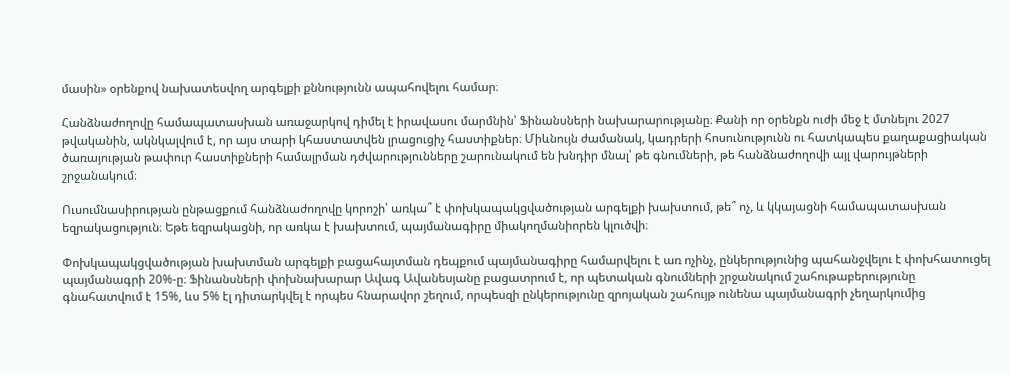մասին» օրենքով նախատեսվող արգելքի քննությունն ապահովելու համար։

Հանձնաժողովը համապատասխան առաջարկով դիմել է իրավասու մարմնին՝ Ֆինանսների նախարարությանը։ Քանի որ օրենքն ուժի մեջ է մտնելու 2027 թվականին, ակնկալվում է, որ այս տարի կհաստատվեն լրացուցիչ հաստիքներ։ Միևնույն ժամանակ, կադրերի հոսունությունն ու հատկապես քաղաքացիական ծառայության թափուր հաստիքների համալրման դժվարությունները շարունակում են խնդիր մնալ՝ թե գնումների, թե հանձնաժողովի այլ վարույթների շրջանակում։

Ուսումնասիրության ընթացքում հանձնաժողովը կորոշի՝ առկա՞ է փոխկապակցվածության արգելքի խախտում, թե՞ ոչ, և կկայացնի համապատասխան եզրակացություն։ Եթե եզրակացնի, որ առկա է խախտում, պայմանագիրը միակողմանիորեն կլուծվի։

Փոխկապակցվածության խախտման արգելքի բացահայտման դեպքում պայմանագիրը համարվելու է առ ոչինչ, ընկերությունից պահանջվելու է փոխհատուցել պայմանագրի 20%-ը։ Ֆինանսների փոխնախարար Ավագ Ավանեսյանը բացատրում է, որ պետական գնումների շրջանակում շահութաբերությունը գնահատվում է 15%, ևս 5% էլ դիտարկվել է որպես հնարավոր շեղում, որպեսզի ընկերությունը զրոյական շահույթ ունենա պայմանագրի չեղարկումից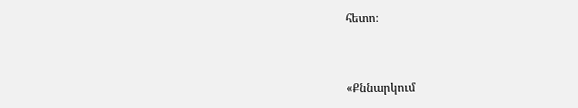հետո։



«Քննարկում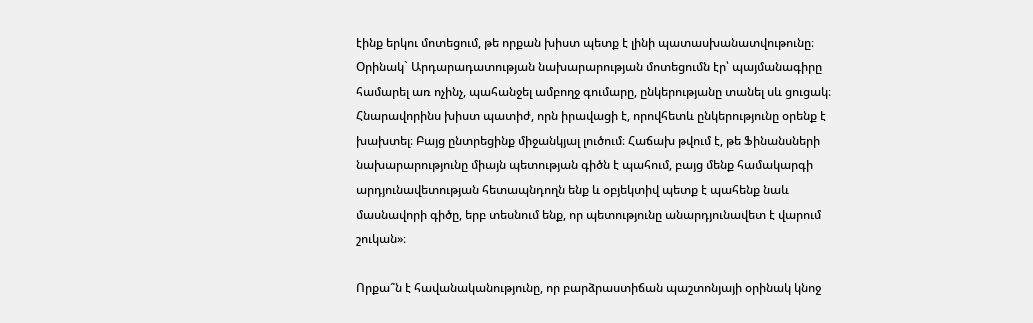էինք երկու մոտեցում, թե որքան խիստ պետք է լինի պատասխանատվութունը։ Օրինակ` Արդարադատության նախարարության մոտեցումն էր՝ պայմանագիրը համարել առ ոչինչ, պահանջել ամբողջ գումարը, ընկերությանը տանել սև ցուցակ։ Հնարավորինս խիստ պատիժ, որն իրավացի է, որովհետև ընկերությունը օրենք է խախտել։ Բայց ընտրեցինք միջանկյալ լուծում։ Հաճախ թվում է, թե Ֆինանսների նախարարությունը միայն պետության գիծն է պահում, բայց մենք համակարգի արդյունավետության հետապնդողն ենք և օբյեկտիվ պետք է պահենք նաև մասնավորի գիծը, երբ տեսնում ենք, որ պետությունը անարդյունավետ է վարում շուկան»։

Որքա՞ն է հավանականությունը, որ բարձրաստիճան պաշտոնյայի օրինակ կնոջ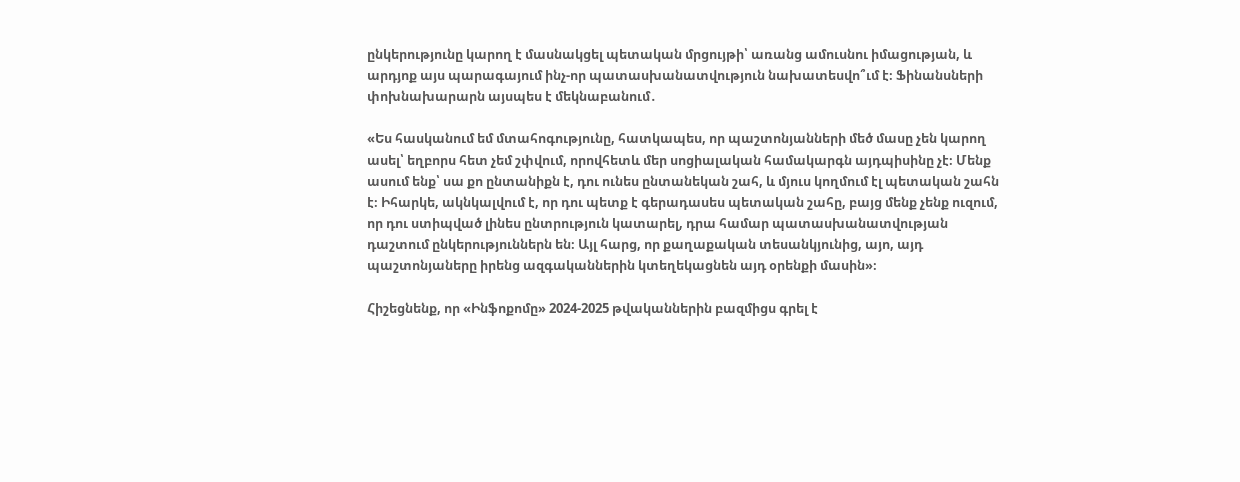ընկերությունը կարող է մասնակցել պետական մրցույթի՝ առանց ամուսնու իմացության, և արդյոք այս պարագայում ինչ-որ պատասխանատվություն նախատեսվո՞ւմ է։ Ֆինանսների փոխնախարարն այսպես է մեկնաբանում․

«Ես հասկանում եմ մտահոգությունը, հատկապես, որ պաշտոնյանների մեծ մասը չեն կարող ասել՝ եղբորս հետ չեմ շփվում, որովհետև մեր սոցիալական համակարգն այդպիսինը չէ։ Մենք ասում ենք՝ սա քո ընտանիքն է, դու ունես ընտանեկան շահ, և մյուս կողմում էլ պետական շահն է։ Իհարկե, ակնկալվում է, որ դու պետք է գերադասես պետական շահը, բայց մենք չենք ուզում, որ դու ստիպված լինես ընտրություն կատարել, դրա համար պատասխանատվության դաշտում ընկերություններն են։ Այլ հարց, որ քաղաքական տեսանկյունից, այո, այդ պաշտոնյաները իրենց ազգականներին կտեղեկացնեն այդ օրենքի մասին»։

Հիշեցնենք, որ «Ինֆոքոմը» 2024-2025 թվականներին բազմիցս գրել է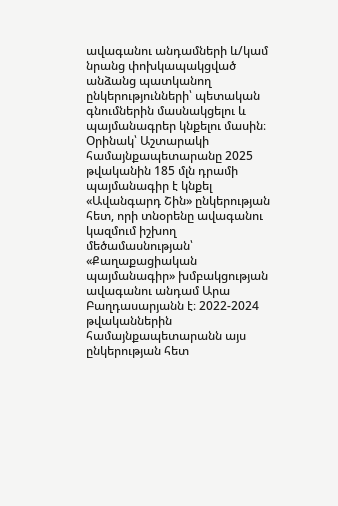ավագանու անդամների և/կամ նրանց փոխկապակցված անձանց պատկանող ընկերությունների՝ պետական գնումներին մասնակցելու և պայմանագրեր կնքելու մասին։ Օրինակ՝ Աշտարակի համայնքապետարանը 2025 թվականին 185 մլն դրամի պայմանագիր է կնքել «Ավանգարդ Շին» ընկերության հետ, որի տնօրենը ավագանու կազմում իշխող մեծամասնության՝ «Քաղաքացիական պայմանագիր» խմբակցության ավագանու անդամ Արա Բաղդասարյանն է։ 2022-2024 թվականներին համայնքապետարանն այս ընկերության հետ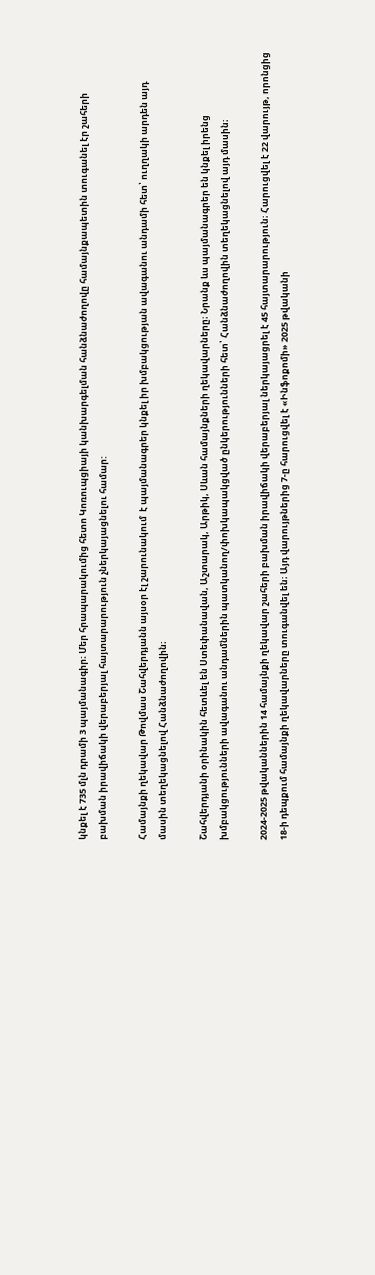կնքել է 735 մլն դրամի 3 պայմանագիր։ Մեր հրապարակումից հետո Կոռուպցիայի կանխարգելման հանձնաժողովը համայնքապետին տուգանել էր շահերի բախման իրավիճակի վերաբերյալ հայտարարություն չներկայացնելու համար:

Համայնքի ղեկավար Թովմաս Շահվերդյանն այսօր էլ շարունակում  է պայմանագրեր կնքել իր խմբակցության ավագանու անդամի հետ՝ ուղղակի արդեն այդ մասին տեղեկացնելով Հանձնաժողովին։

Շահվերդյանի օրինակին հետևել են Ստեփանավան, Աշտարակ, Արթիկ, Սևան համայնքների ղեկավարները։ Նրանք ևս պայմանագրեր են կնքել իրենց խմբակցությունների ավագանու անդամներին պատկանող/փոխկապակցված ընկերությունների հետ՝ Հանձնաժողովին տեղեկացնելով այդ մասին։

2024-2025 թվականներին 14 համայնքի ղեկավար շահերի բախման իրավիճակի վերաբերյալ ներկայացրել է 45 հայտարարություն։ Հարուցվել է 22 վարույթ, որոնցից 18-ի դեպքում համայնքի ղեկավարները տուգանվել են։ Այդ վարույթներից 7-ը հարուցվել է «Ինֆոքոմի» 2025 թվականի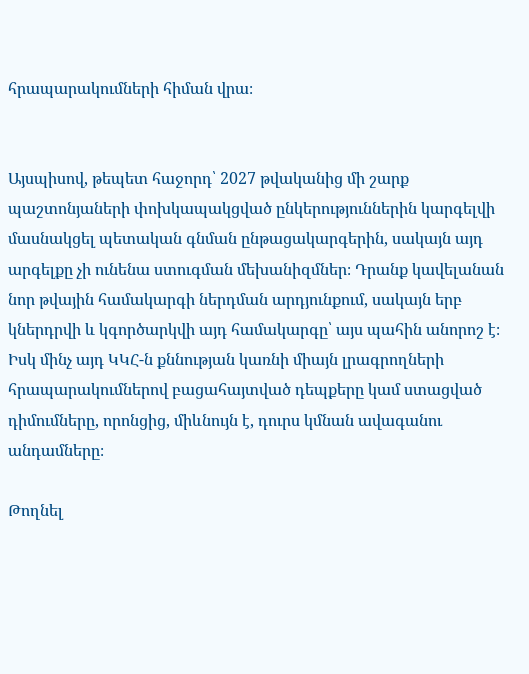հրապարակումների հիման վրա։


Այսպիսով, թեպետ հաջորդ՝ 2027 թվականից մի շարք պաշտոնյաների փոխկապակցված ընկերություններին կարգելվի մասնակցել պետական գնման ընթացակարգերին, սակայն այդ արգելքը չի ունենա ստուգման մեխանիզմներ։ Դրանք կավելանան նոր թվային համակարգի ներդման արդյունքում, սակայն երբ կներդրվի և կգործարկվի այդ համակարգը՝ այս պահին անորոշ է։ Իսկ մինչ այդ ԿԿՀ-ն քննության կառնի միայն լրագրողների հրապարակումներով բացահայտված դեպքերը կամ ստացված դիմումները, որոնցից, միևնույն է, դուրս կմնան ավագանու անդամները։

Թողնել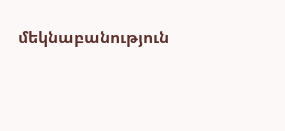մեկնաբանություն